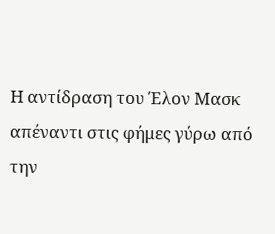Η αντίδραση του Έλον Μασκ απέναντι στις φήμες γύρω από την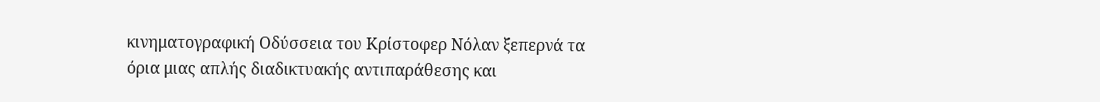κινηματογραφική Οδύσσεια του Κρίστοφερ Νόλαν ξεπερνά τα όρια μιας απλής διαδικτυακής αντιπαράθεσης και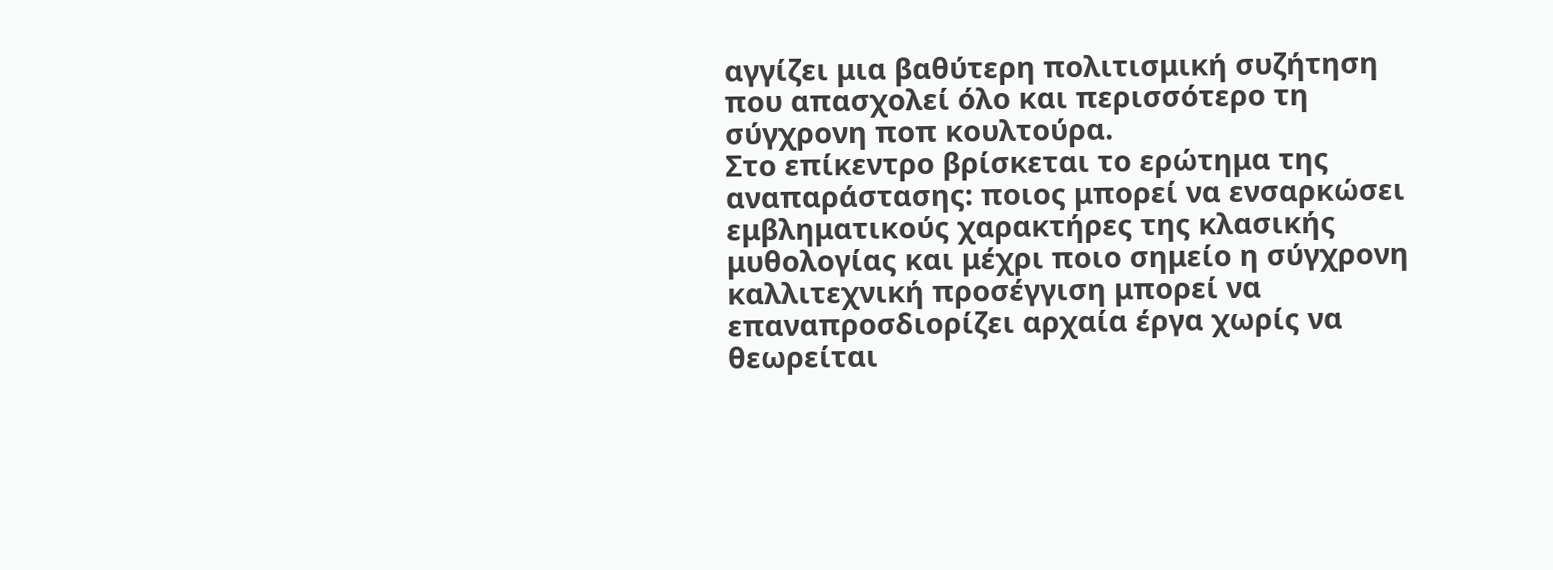αγγίζει μια βαθύτερη πολιτισμική συζήτηση που απασχολεί όλο και περισσότερο τη σύγχρονη ποπ κουλτούρα.
Στο επίκεντρο βρίσκεται το ερώτημα της αναπαράστασης: ποιος μπορεί να ενσαρκώσει εμβληματικούς χαρακτήρες της κλασικής μυθολογίας και μέχρι ποιο σημείο η σύγχρονη καλλιτεχνική προσέγγιση μπορεί να επαναπροσδιορίζει αρχαία έργα χωρίς να θεωρείται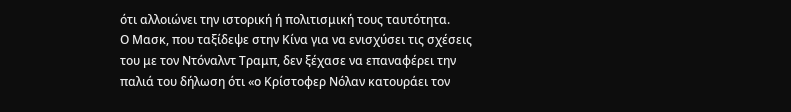ότι αλλοιώνει την ιστορική ή πολιτισμική τους ταυτότητα.
Ο Μασκ, που ταξίδεψε στην Κίνα για να ενισχύσει τις σχέσεις του με τον Ντόναλντ Τραμπ, δεν ξέχασε να επαναφέρει την παλιά του δήλωση ότι «ο Κρίστοφερ Νόλαν κατουράει τον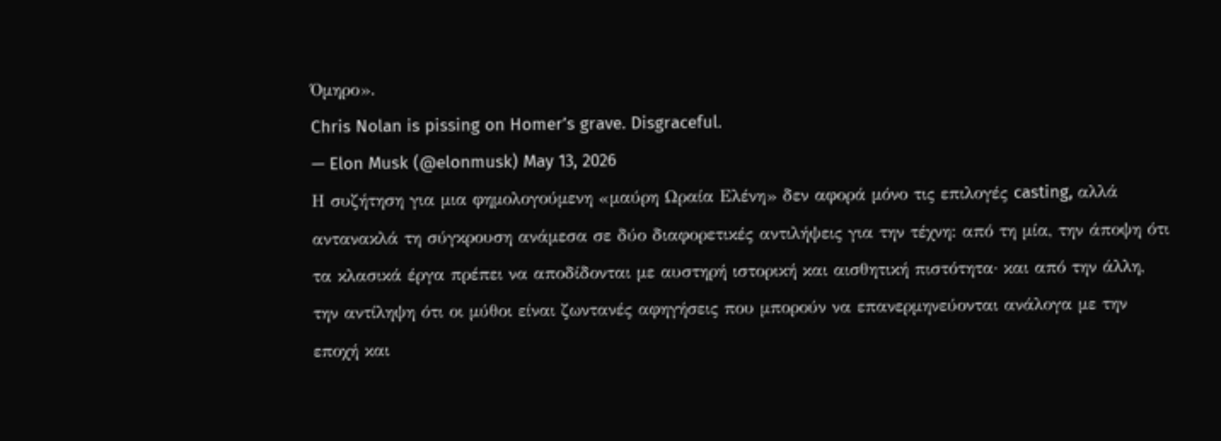Όμηρο».
Chris Nolan is pissing on Homer’s grave. Disgraceful.
— Elon Musk (@elonmusk) May 13, 2026
Η συζήτηση για μια φημολογούμενη «μαύρη Ωραία Ελένη» δεν αφορά μόνο τις επιλογές casting, αλλά αντανακλά τη σύγκρουση ανάμεσα σε δύο διαφορετικές αντιλήψεις για την τέχνη: από τη μία, την άποψη ότι τα κλασικά έργα πρέπει να αποδίδονται με αυστηρή ιστορική και αισθητική πιστότητα· και από την άλλη, την αντίληψη ότι οι μύθοι είναι ζωντανές αφηγήσεις που μπορούν να επανερμηνεύονται ανάλογα με την εποχή και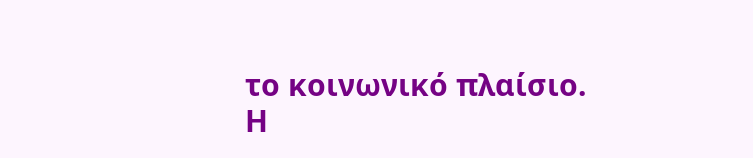το κοινωνικό πλαίσιο.
Η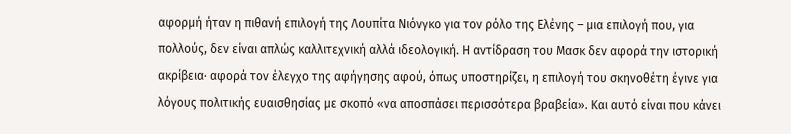αφορμή ήταν η πιθανή επιλογή της Λουπίτα Νιόνγκο για τον ρόλο της Ελένης – μια επιλογή που, για πολλούς, δεν είναι απλώς καλλιτεχνική αλλά ιδεολογική. Η αντίδραση του Μασκ δεν αφορά την ιστορική ακρίβεια· αφορά τον έλεγχο της αφήγησης αφού, όπως υποστηρίζει, η επιλογή του σκηνοθέτη έγινε για λόγους πολιτικής ευαισθησίας με σκοπό «να αποσπάσει περισσότερα βραβεία». Και αυτό είναι που κάνει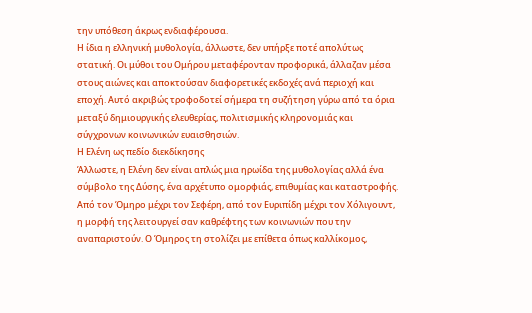την υπόθεση άκρως ενδιαφέρουσα.
Η ίδια η ελληνική μυθολογία, άλλωστε, δεν υπήρξε ποτέ απολύτως στατική. Οι μύθοι του Ομήρου μεταφέρονταν προφορικά, άλλαζαν μέσα στους αιώνες και αποκτούσαν διαφορετικές εκδοχές ανά περιοχή και εποχή. Αυτό ακριβώς τροφοδοτεί σήμερα τη συζήτηση γύρω από τα όρια μεταξύ δημιουργικής ελευθερίας, πολιτισμικής κληρονομιάς και σύγχρονων κοινωνικών ευαισθησιών.
Η Ελένη ως πεδίο διεκδίκησης
Άλλωστε, η Ελένη δεν είναι απλώς μια ηρωίδα της μυθολογίας αλλά ένα σύμβολο της Δύσης, ένα αρχέτυπο ομορφιάς, επιθυμίας και καταστροφής. Από τον Όμηρο μέχρι τον Σεφέρη, από τον Ευριπίδη μέχρι τον Χόλιγουντ, η μορφή της λειτουργεί σαν καθρέφτης των κοινωνιών που την αναπαριστούν. Ο Όμηρος τη στολίζει με επίθετα όπως καλλίκομος,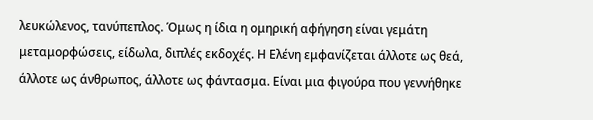λευκώλενος, τανύπεπλος. Όμως η ίδια η ομηρική αφήγηση είναι γεμάτη μεταμορφώσεις, είδωλα, διπλές εκδοχές. Η Ελένη εμφανίζεται άλλοτε ως θεά, άλλοτε ως άνθρωπος, άλλοτε ως φάντασμα. Είναι μια φιγούρα που γεννήθηκε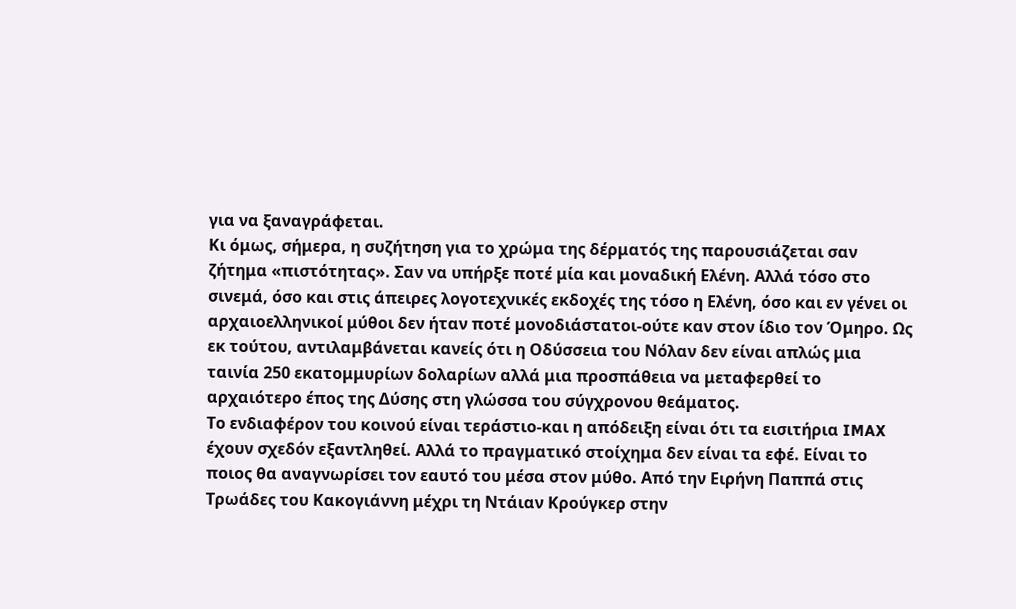για να ξαναγράφεται.
Κι όμως, σήμερα, η συζήτηση για το χρώμα της δέρματός της παρουσιάζεται σαν ζήτημα «πιστότητας». Σαν να υπήρξε ποτέ μία και μοναδική Ελένη. Αλλά τόσο στο σινεμά, όσο και στις άπειρες λογοτεχνικές εκδοχές της τόσο η Ελένη, όσο και εν γένει οι αρχαιοελληνικοί μύθοι δεν ήταν ποτέ μονοδιάστατοι-ούτε καν στον ίδιο τον Όμηρο. Ως εκ τούτου, αντιλαμβάνεται κανείς ότι η Οδύσσεια του Νόλαν δεν είναι απλώς μια ταινία 250 εκατομμυρίων δολαρίων αλλά μια προσπάθεια να μεταφερθεί το αρχαιότερο έπος της Δύσης στη γλώσσα του σύγχρονου θεάματος.
Το ενδιαφέρον του κοινού είναι τεράστιο-και η απόδειξη είναι ότι τα εισιτήρια IMAX έχουν σχεδόν εξαντληθεί. Αλλά το πραγματικό στοίχημα δεν είναι τα εφέ. Είναι το ποιος θα αναγνωρίσει τον εαυτό του μέσα στον μύθο. Από την Ειρήνη Παππά στις Τρωάδες του Κακογιάννη μέχρι τη Ντάιαν Κρούγκερ στην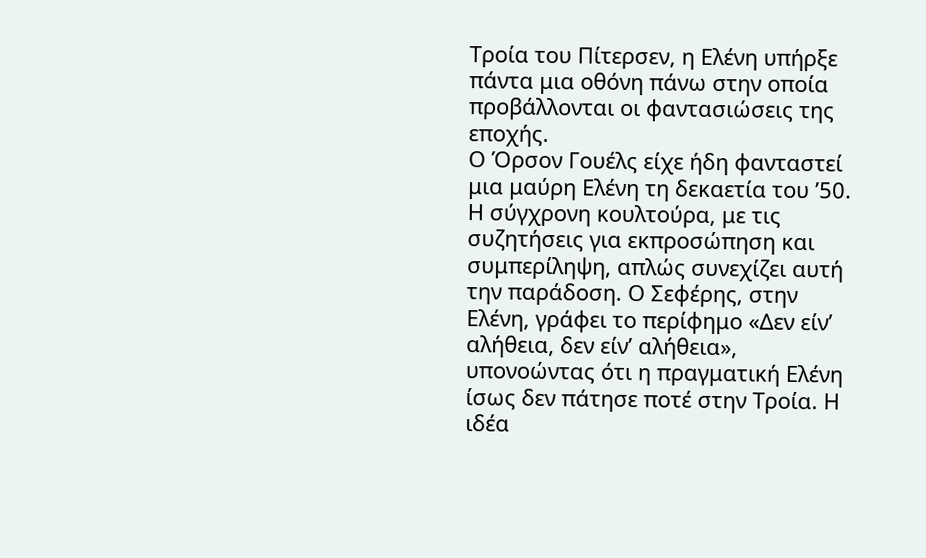Τροία του Πίτερσεν, η Ελένη υπήρξε πάντα μια οθόνη πάνω στην οποία προβάλλονται οι φαντασιώσεις της εποχής.
Ο Όρσον Γουέλς είχε ήδη φανταστεί μια μαύρη Ελένη τη δεκαετία του ’50. Η σύγχρονη κουλτούρα, με τις συζητήσεις για εκπροσώπηση και συμπερίληψη, απλώς συνεχίζει αυτή την παράδοση. Ο Σεφέρης, στην Ελένη, γράφει το περίφημο «Δεν είν’ αλήθεια, δεν είν’ αλήθεια», υπονοώντας ότι η πραγματική Ελένη ίσως δεν πάτησε ποτέ στην Τροία. Η ιδέα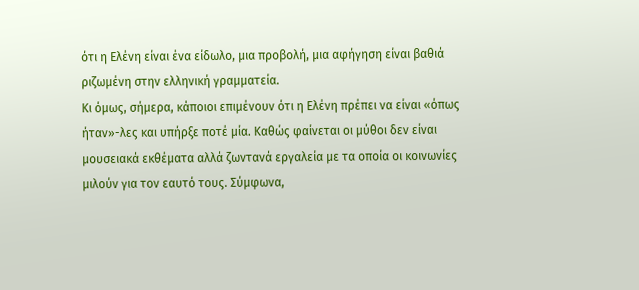ότι η Ελένη είναι ένα είδωλο, μια προβολή, μια αφήγηση είναι βαθιά ριζωμένη στην ελληνική γραμματεία.
Κι όμως, σήμερα, κάποιοι επιμένουν ότι η Ελένη πρέπει να είναι «όπως ήταν»-λες και υπήρξε ποτέ μία. Καθώς φαίνεται οι μύθοι δεν είναι μουσειακά εκθέματα αλλά ζωντανά εργαλεία με τα οποία οι κοινωνίες μιλούν για τον εαυτό τους. Σύμφωνα,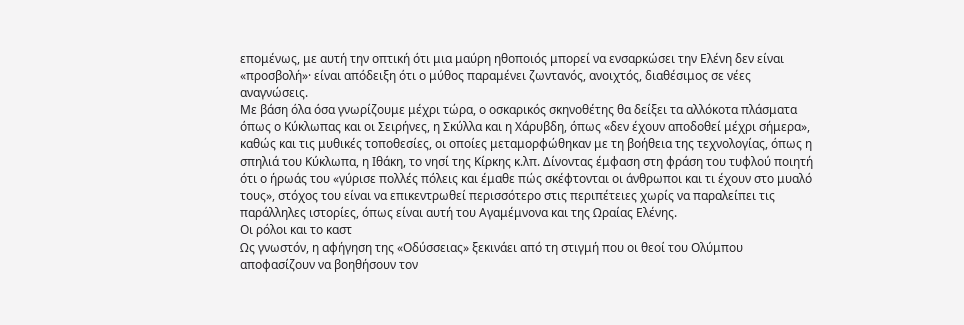επομένως, με αυτή την οπτική ότι μια μαύρη ηθοποιός μπορεί να ενσαρκώσει την Ελένη δεν είναι «προσβολή»· είναι απόδειξη ότι ο μύθος παραμένει ζωντανός, ανοιχτός, διαθέσιμος σε νέες αναγνώσεις.
Με βάση όλα όσα γνωρίζουμε μέχρι τώρα, ο οσκαρικός σκηνοθέτης θα δείξει τα αλλόκοτα πλάσματα όπως ο Κύκλωπας και οι Σειρήνες, η Σκύλλα και η Χάρυβδη, όπως «δεν έχουν αποδοθεί μέχρι σήμερα», καθώς και τις μυθικές τοποθεσίες, οι οποίες μεταμορφώθηκαν με τη βοήθεια της τεχνολογίας, όπως η σπηλιά του Κύκλωπα, η Ιθάκη, το νησί της Κίρκης κ.λπ. Δίνοντας έμφαση στη φράση του τυφλού ποιητή ότι ο ήρωάς του «γύρισε πολλές πόλεις και έμαθε πώς σκέφτονται οι άνθρωποι και τι έχουν στο μυαλό τους», στόχος του είναι να επικεντρωθεί περισσότερο στις περιπέτειες χωρίς να παραλείπει τις παράλληλες ιστορίες, όπως είναι αυτή του Αγαμέμνονα και της Ωραίας Ελένης.
Οι ρόλοι και το καστ
Ως γνωστόν, η αφήγηση της «Οδύσσειας» ξεκινάει από τη στιγμή που οι θεοί του Ολύμπου αποφασίζουν να βοηθήσουν τον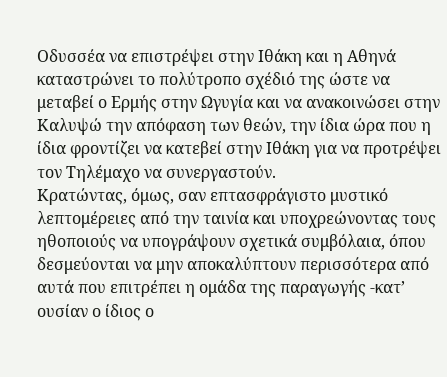Οδυσσέα να επιστρέψει στην Ιθάκη και η Αθηνά καταστρώνει το πολύτροπο σχέδιό της ώστε να μεταβεί ο Ερμής στην Ωγυγία και να ανακοινώσει στην Καλυψώ την απόφαση των θεών, την ίδια ώρα που η ίδια φροντίζει να κατεβεί στην Ιθάκη για να προτρέψει τον Τηλέμαχο να συνεργαστούν.
Κρατώντας, όμως, σαν επτασφράγιστο μυστικό λεπτομέρειες από την ταινία και υποχρεώνοντας τους ηθοποιούς να υπογράψουν σχετικά συμβόλαια, όπου δεσμεύονται να μην αποκαλύπτουν περισσότερα από αυτά που επιτρέπει η ομάδα της παραγωγής -κατ’ ουσίαν ο ίδιος ο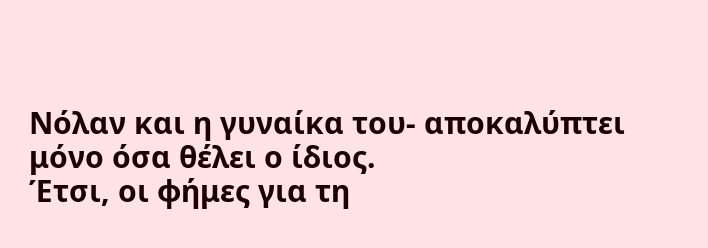Νόλαν και η γυναίκα του- αποκαλύπτει μόνο όσα θέλει ο ίδιος.
Έτσι, οι φήμες για τη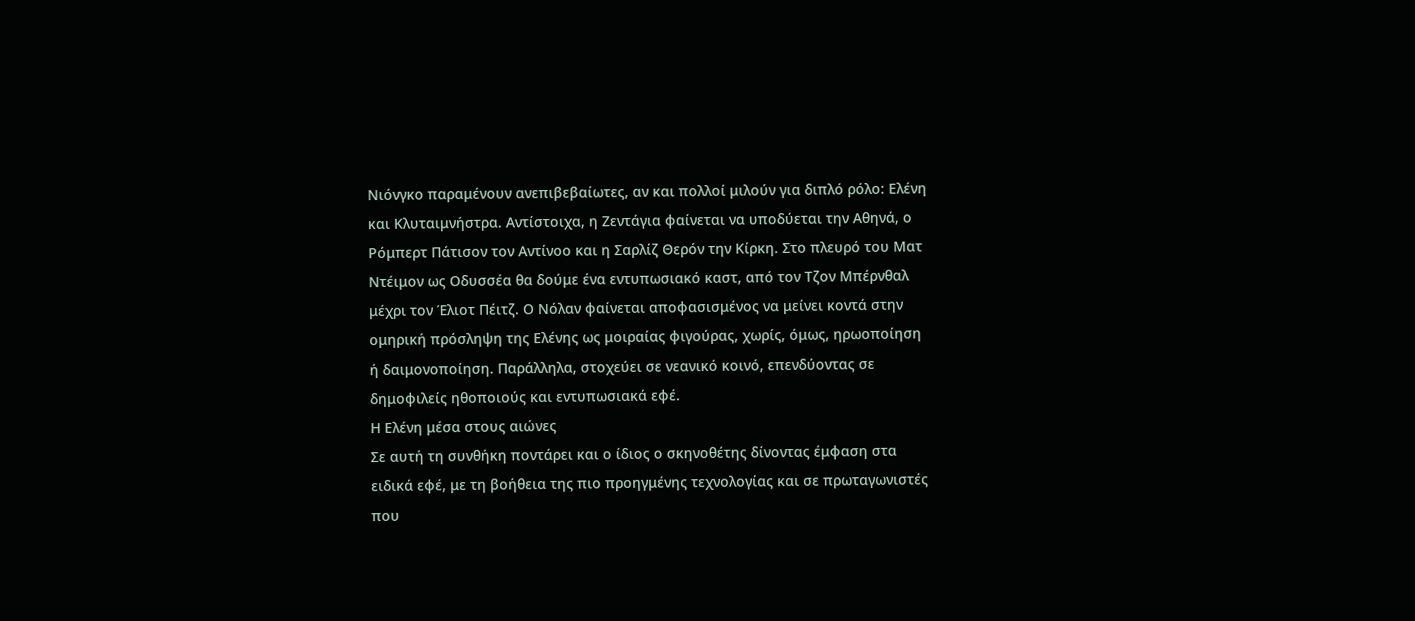Νιόνγκο παραμένουν ανεπιβεβαίωτες, αν και πολλοί μιλούν για διπλό ρόλο: Ελένη και Κλυταιμνήστρα. Αντίστοιχα, η Ζεντάγια φαίνεται να υποδύεται την Αθηνά, ο Ρόμπερτ Πάτισον τον Αντίνοο και η Σαρλίζ Θερόν την Κίρκη. Στο πλευρό του Ματ Ντέιμον ως Οδυσσέα θα δούμε ένα εντυπωσιακό καστ, από τον Τζον Μπέρνθαλ μέχρι τον Έλιοτ Πέιτζ. Ο Νόλαν φαίνεται αποφασισμένος να μείνει κοντά στην ομηρική πρόσληψη της Ελένης ως μοιραίας φιγούρας, χωρίς, όμως, ηρωοποίηση ή δαιμονοποίηση. Παράλληλα, στοχεύει σε νεανικό κοινό, επενδύοντας σε δημοφιλείς ηθοποιούς και εντυπωσιακά εφέ.
Η Ελένη μέσα στους αιώνες
Σε αυτή τη συνθήκη ποντάρει και ο ίδιος ο σκηνοθέτης δίνοντας έμφαση στα ειδικά εφέ, με τη βοήθεια της πιο προηγμένης τεχνολογίας και σε πρωταγωνιστές που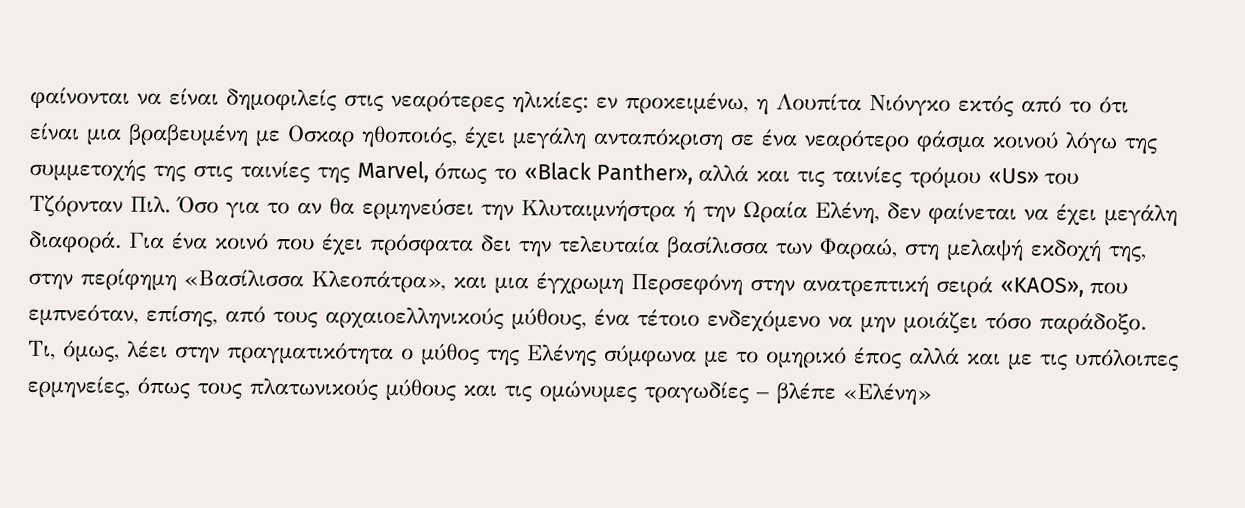φαίνονται να είναι δημοφιλείς στις νεαρότερες ηλικίες: εν προκειμένω, η Λουπίτα Νιόνγκο εκτός από το ότι είναι μια βραβευμένη με Οσκαρ ηθοποιός, έχει μεγάλη ανταπόκριση σε ένα νεαρότερο φάσμα κοινού λόγω της συμμετοχής της στις ταινίες της Marvel, όπως το «Black Panther», αλλά και τις ταινίες τρόμου «Us» του Τζόρνταν Πιλ. Όσο για το αν θα ερμηνεύσει την Κλυταιμνήστρα ή την Ωραία Ελένη, δεν φαίνεται να έχει μεγάλη διαφορά. Για ένα κοινό που έχει πρόσφατα δει την τελευταία βασίλισσα των Φαραώ, στη μελαψή εκδοχή της, στην περίφημη «Βασίλισσα Κλεοπάτρα», και μια έγχρωμη Περσεφόνη στην ανατρεπτική σειρά «KAOS», που εμπνεόταν, επίσης, από τους αρχαιοελληνικούς μύθους, ένα τέτοιο ενδεχόμενο να μην μοιάζει τόσο παράδοξο.
Τι, όμως, λέει στην πραγματικότητα ο μύθος της Ελένης σύμφωνα με το ομηρικό έπος αλλά και με τις υπόλοιπες ερμηνείες, όπως τους πλατωνικούς μύθους και τις ομώνυμες τραγωδίες – βλέπε «Ελένη»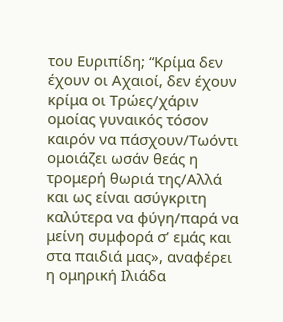του Ευριπίδη; “Κρίμα δεν έχουν οι Αχαιοί, δεν έχουν κρίμα οι Τρώες/χάριν ομοίας γυναικός τόσον καιρόν να πάσχουν/Τωόντι ομοιάζει ωσάν θεάς η τρομερή θωριά της/Αλλά και ως είναι ασύγκριτη καλύτερα να φύγη/παρά να μείνη συμφορά σ’ εμάς και στα παιδιά μας», αναφέρει η ομηρική Ιλιάδα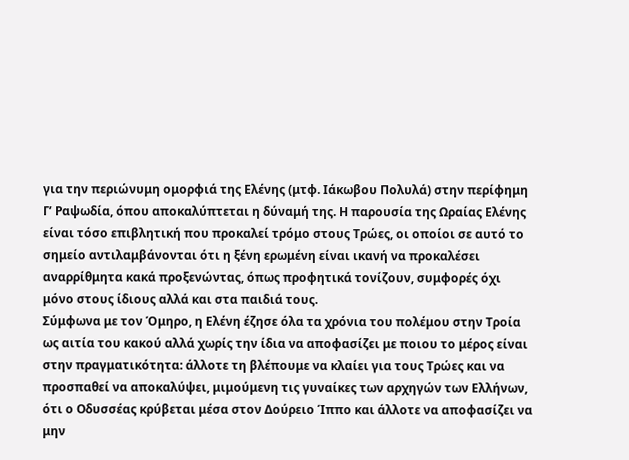για την περιώνυμη ομορφιά της Ελένης (μτφ. Ιάκωβου Πολυλά) στην περίφημη Γ’ Ραψωδία, όπου αποκαλύπτεται η δύναμή της. Η παρουσία της Ωραίας Ελένης είναι τόσο επιβλητική που προκαλεί τρόμο στους Τρώες, οι οποίοι σε αυτό το σημείο αντιλαμβάνονται ότι η ξένη ερωμένη είναι ικανή να προκαλέσει αναρρίθμητα κακά προξενώντας, όπως προφητικά τονίζουν, συμφορές όχι μόνο στους ίδιους αλλά και στα παιδιά τους.
Σύμφωνα με τον Όμηρο, η Ελένη έζησε όλα τα χρόνια του πολέμου στην Τροία ως αιτία του κακού αλλά χωρίς την ίδια να αποφασίζει με ποιου το μέρος είναι στην πραγματικότητα: άλλοτε τη βλέπουμε να κλαίει για τους Τρώες και να προσπαθεί να αποκαλύψει, μιμούμενη τις γυναίκες των αρχηγών των Ελλήνων, ότι ο Οδυσσέας κρύβεται μέσα στον Δούρειο Ίππο και άλλοτε να αποφασίζει να μην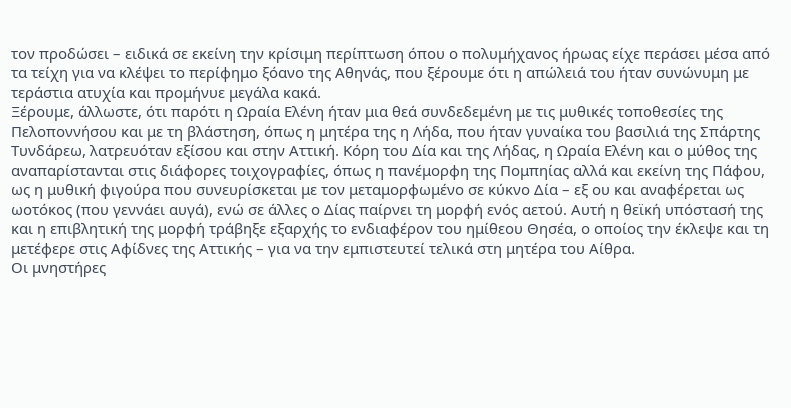τον προδώσει – ειδικά σε εκείνη την κρίσιμη περίπτωση όπου ο πολυμήχανος ήρωας είχε περάσει μέσα από τα τείχη για να κλέψει το περίφημο ξόανο της Αθηνάς, που ξέρουμε ότι η απώλειά του ήταν συνώνυμη με τεράστια ατυχία και προμήνυε μεγάλα κακά.
Ξέρουμε, άλλωστε, ότι παρότι η Ωραία Ελένη ήταν μια θεά συνδεδεμένη με τις μυθικές τοποθεσίες της Πελοποννήσου και με τη βλάστηση, όπως η μητέρα της η Λήδα, που ήταν γυναίκα του βασιλιά της Σπάρτης Τυνδάρεω, λατρευόταν εξίσου και στην Αττική. Κόρη του Δία και της Λήδας, η Ωραία Ελένη και ο μύθος της αναπαρίστανται στις διάφορες τοιχογραφίες, όπως η πανέμορφη της Πομπηίας αλλά και εκείνη της Πάφου, ως η μυθική φιγούρα που συνευρίσκεται με τον μεταμορφωμένο σε κύκνο Δία – εξ ου και αναφέρεται ως ωοτόκος (που γεννάει αυγά), ενώ σε άλλες ο Δίας παίρνει τη μορφή ενός αετού. Αυτή η θεϊκή υπόστασή της και η επιβλητική της μορφή τράβηξε εξαρχής το ενδιαφέρον του ημίθεου Θησέα, ο οποίος την έκλεψε και τη μετέφερε στις Αφίδνες της Αττικής – για να την εμπιστευτεί τελικά στη μητέρα του Αίθρα.
Οι μνηστήρες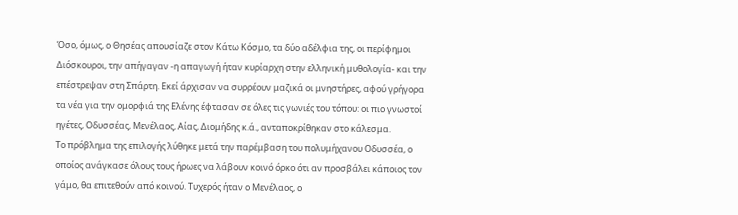Όσο, όμως, ο Θησέας απουσίαζε στον Κάτω Κόσμο, τα δύο αδέλφια της, οι περίφημοι Διόσκουροι, την απήγαγαν -η απαγωγή ήταν κυρίαρχη στην ελληνική μυθολογία- και την επέστρεψαν στη Σπάρτη. Εκεί άρχισαν να συρρέουν μαζικά οι μνηστήρες, αφού γρήγορα τα νέα για την ομορφιά της Ελένης έφτασαν σε όλες τις γωνιές του τόπου: οι πιο γνωστοί ηγέτες, Οδυσσέας, Μενέλαος, Αίας, Διομήδης κ.ά., ανταποκρίθηκαν στο κάλεσμα.
Το πρόβλημα της επιλογής λύθηκε μετά την παρέμβαση του πολυμήχανου Οδυσσέα, ο οποίος ανάγκασε όλους τους ήρωες να λάβουν κοινό όρκο ότι αν προσβάλει κάποιος τον γάμο, θα επιτεθούν από κοινού. Τυχερός ήταν ο Μενέλαος, ο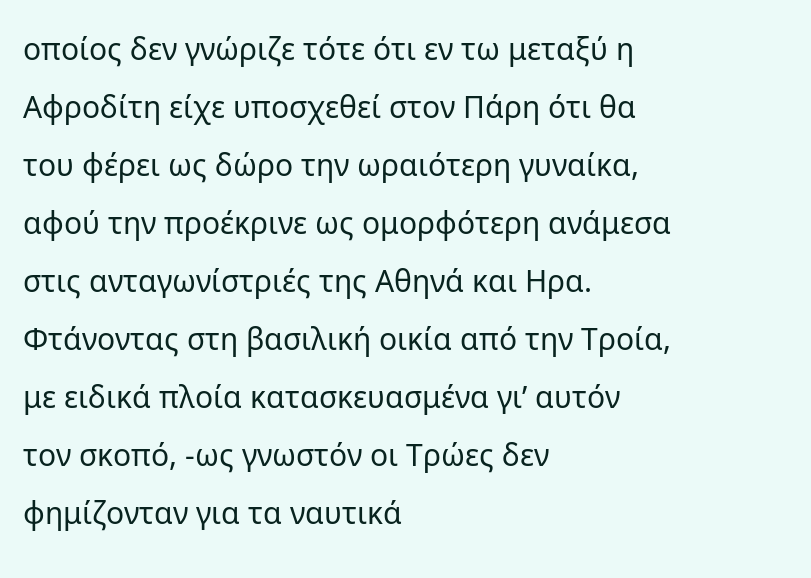οποίος δεν γνώριζε τότε ότι εν τω μεταξύ η Αφροδίτη είχε υποσχεθεί στον Πάρη ότι θα του φέρει ως δώρο την ωραιότερη γυναίκα, αφού την προέκρινε ως ομορφότερη ανάμεσα στις ανταγωνίστριές της Αθηνά και Ηρα. Φτάνοντας στη βασιλική οικία από την Τροία, με ειδικά πλοία κατασκευασμένα γι’ αυτόν τον σκοπό, -ως γνωστόν οι Τρώες δεν φημίζονταν για τα ναυτικά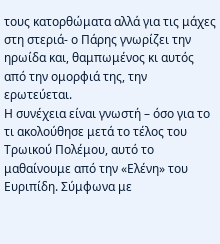τους κατορθώματα αλλά για τις μάχες στη στεριά- ο Πάρης γνωρίζει την ηρωίδα και, θαμπωμένος κι αυτός από την ομορφιά της, την ερωτεύεται.
Η συνέχεια είναι γνωστή – όσο για το τι ακολούθησε μετά το τέλος του Τρωικού Πολέμου, αυτό το μαθαίνουμε από την «Ελένη» του Ευριπίδη. Σύμφωνα με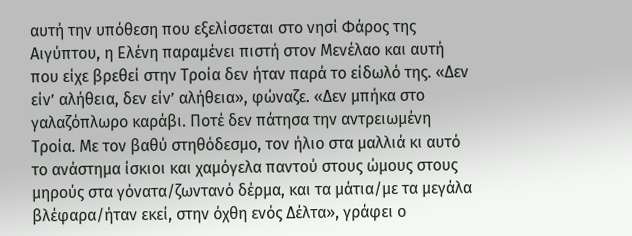αυτή την υπόθεση που εξελίσσεται στο νησί Φάρος της Αιγύπτου, η Ελένη παραμένει πιστή στον Μενέλαο και αυτή που είχε βρεθεί στην Τροία δεν ήταν παρά το είδωλό της. «Δεν είν’ αλήθεια, δεν είν’ αλήθεια», φώναζε. «Δεν μπήκα στο γαλαζόπλωρο καράβι. Ποτέ δεν πάτησα την αντρειωμένη Τροία. Με τον βαθύ στηθόδεσμο, τον ήλιο στα μαλλιά κι αυτό το ανάστημα ίσκιοι και χαμόγελα παντού στους ώμους στους μηρούς στα γόνατα/ζωντανό δέρμα, και τα μάτια/με τα μεγάλα βλέφαρα/ήταν εκεί, στην όχθη ενός Δέλτα», γράφει ο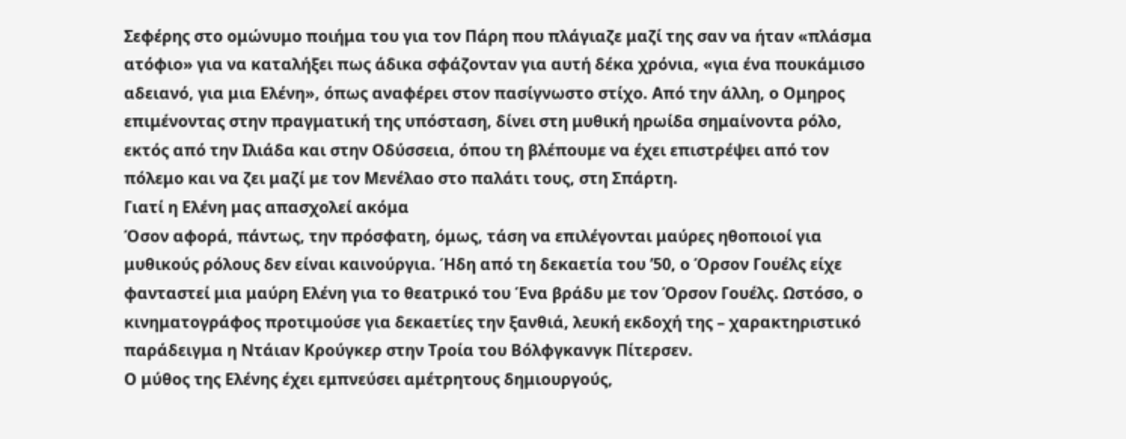Σεφέρης στο ομώνυμο ποιήμα του για τον Πάρη που πλάγιαζε μαζί της σαν να ήταν «πλάσμα ατόφιο» για να καταλήξει πως άδικα σφάζονταν για αυτή δέκα χρόνια, «για ένα πουκάμισο αδειανό, για μια Ελένη», όπως αναφέρει στον πασίγνωστο στίχο. Από την άλλη, ο Ομηρος επιμένοντας στην πραγματική της υπόσταση, δίνει στη μυθική ηρωίδα σημαίνοντα ρόλο, εκτός από την Ιλιάδα και στην Οδύσσεια, όπου τη βλέπουμε να έχει επιστρέψει από τον πόλεμο και να ζει μαζί με τον Μενέλαο στο παλάτι τους, στη Σπάρτη.
Γιατί η Ελένη μας απασχολεί ακόμα
Όσον αφορά, πάντως, την πρόσφατη, όμως, τάση να επιλέγονται μαύρες ηθοποιοί για μυθικούς ρόλους δεν είναι καινούργια. Ήδη από τη δεκαετία του ’50, ο Όρσον Γουέλς είχε φανταστεί μια μαύρη Ελένη για το θεατρικό του Ένα βράδυ με τον Όρσον Γουέλς. Ωστόσο, ο κινηματογράφος προτιμούσε για δεκαετίες την ξανθιά, λευκή εκδοχή της – χαρακτηριστικό παράδειγμα η Ντάιαν Κρούγκερ στην Τροία του Βόλφγκανγκ Πίτερσεν.
Ο μύθος της Ελένης έχει εμπνεύσει αμέτρητους δημιουργούς,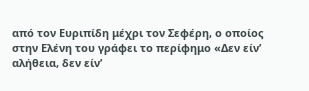από τον Ευριπίδη μέχρι τον Σεφέρη, ο οποίος στην Ελένη του γράφει το περίφημο «Δεν είν’ αλήθεια, δεν είν’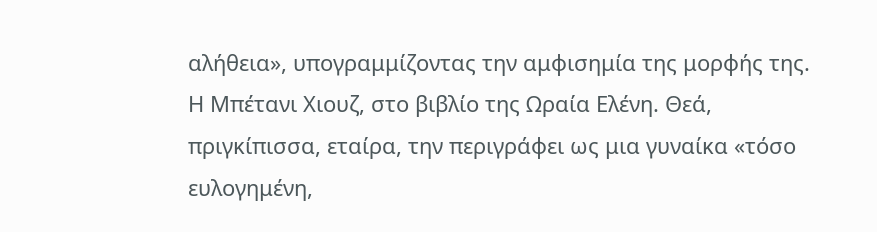αλήθεια», υπογραμμίζοντας την αμφισημία της μορφής της. Η Μπέτανι Χιουζ, στο βιβλίο της Ωραία Ελένη. Θεά, πριγκίπισσα, εταίρα, την περιγράφει ως μια γυναίκα «τόσο ευλογημένη,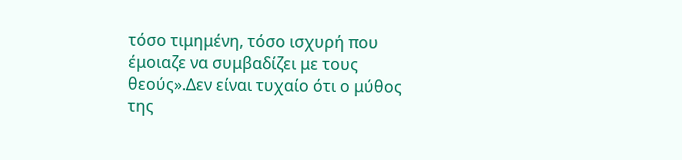τόσο τιμημένη, τόσο ισχυρή που έμοιαζε να συμβαδίζει με τους θεούς».Δεν είναι τυχαίο ότι ο μύθος της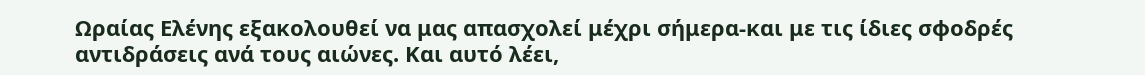Ωραίας Ελένης εξακολουθεί να μας απασχολεί μέχρι σήμερα-και με τις ίδιες σφοδρές αντιδράσεις ανά τους αιώνες. Και αυτό λέει,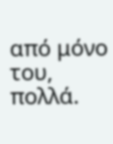από μόνο του, πολλά.